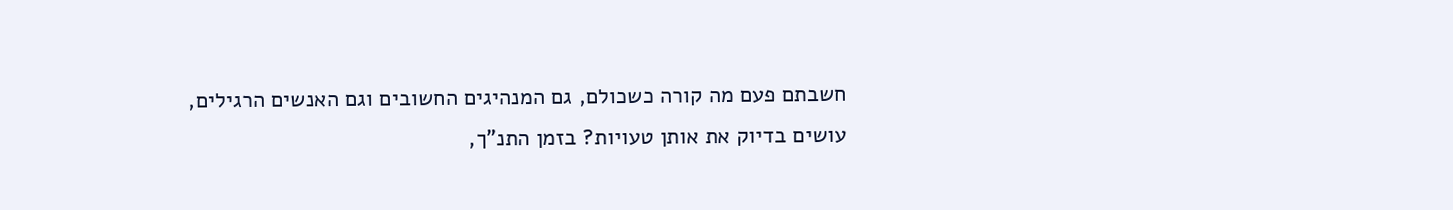חשבתם פעם מה קורה כשכולם, גם המנהיגים החשובים וגם האנשים הרגילים, עושים בדיוק את אותן טעויות? בזמן התנ"ך,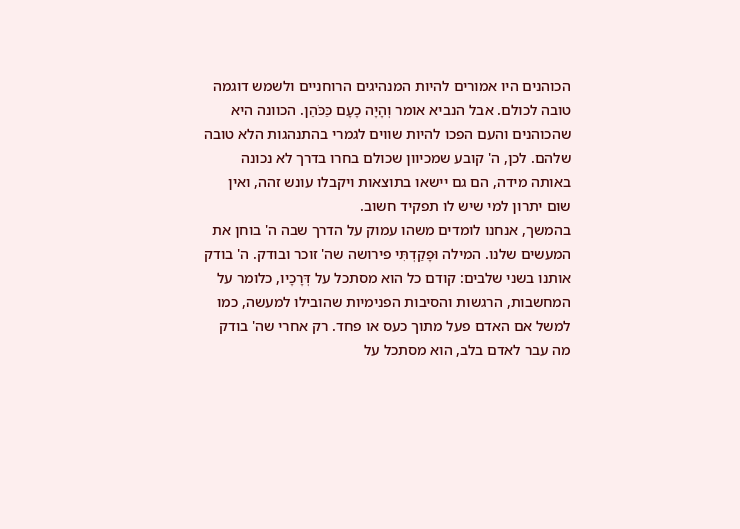הכוהנים היו אמורים להיות המנהיגים הרוחניים ולשמש דוגמה טובה לכולם. אבל הנביא אומר וְהָיָה כָעָם כַּכֹּהֵן. הכוונה היא שהכוהנים והעם הפכו להיות שווים לגמרי בהתנהגות הלא טובה שלהם. לכן, ה' קובע שמכיוון שכולם בחרו בדרך לא נכונה באותה מידה, הם גם יישאו בתוצאות ויקבלו עונש זהה, ואין שום יתרון למי שיש לו תפקיד חשוב.
בהמשך, אנחנו לומדים משהו עמוק על הדרך שבה ה' בוחן את המעשים שלנו. המילה וּפָקַדְתִּי פירושה שה' זוכר ובודק. ה' בודק אותנו בשני שלבים: קודם כל הוא מסתכל על דְּרָכָיו, כלומר על המחשבות, הרגשות והסיבות הפנימיות שהובילו למעשה, כמו למשל אם האדם פעל מתוך כעס או פחד. רק אחרי שה' בודק מה עבר לאדם בלב, הוא מסתכל על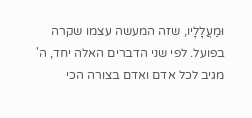וּמַעֲלָלָיו, שזה המעשה עצמו שקרה בפועל. לפי שני הדברים האלה יחד, ה' מגיב לכל אדם ואדם בצורה הכי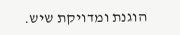הוגנת ומדויקת שיש.